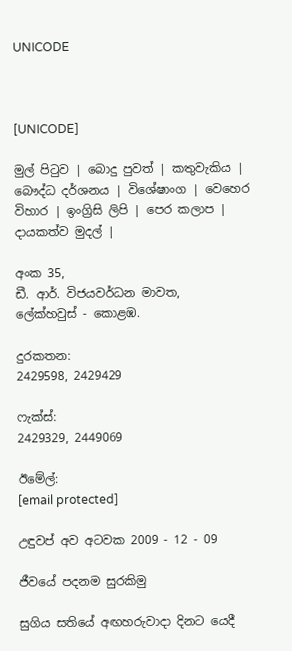UNICODE



[UNICODE]

මුල් පිටුව | බොදු පුවත් | කතුවැකිය | බෞද්ධ දර්ශනය | විශේෂාංග | වෙහෙර විහාර | ඉංග්‍රිසි ලිපි | පෙර කලාප | දායකත්ව මුදල් |

අංක 35,
ඩී. ආර්. විජයවර්ධන මාවත,
ලේක්හවුස් - කොළඹ.

දුරකතන‍‍:
2429598, 2429429

ෆැක්ස්:
2429329, 2449069

ඊමේල්:
[email protected]

උඳුවප් අව අටවක 2009 - 12 - 09

ජීවයේ පදනම සුරකිමු

සුගිය සතියේ අඟහරුවාදා දිනට යෙදී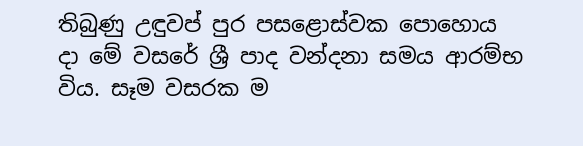තිබුණු උඳුවප් පුර පසළොස්වක පොහොය දා මේ වසරේ ශ්‍රී පාද වන්දනා සමය ආරම්භ විය. සෑම වසරක ම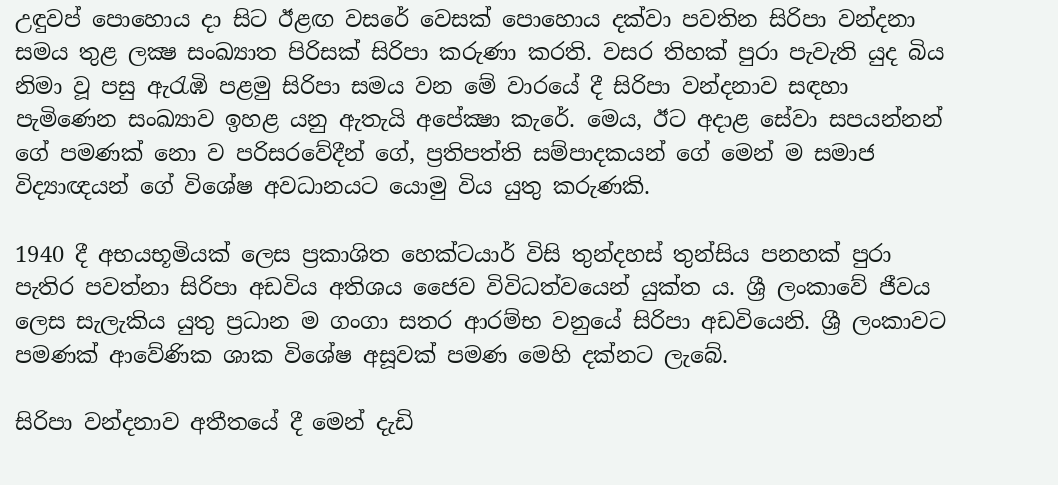උඳුවප් පොහොය දා සිට ඊළඟ වසරේ වෙසක් පොහොය දක්වා පවතින සිරිපා වන්දනා සමය තුළ ලක්‍ෂ සංඛ්‍යාත පිරිසක් සිරිපා කරුණා කරති. වසර තිහක් පුරා පැවැති යුද බිය නිමා වූ පසු ඇරැඹි පළමු සිරිපා සමය වන මේ වාරයේ දී සිරිපා වන්දනාව සඳහා පැමිණෙන සංඛ්‍යාව ඉහළ යනු ඇතැයි අපේක්‍ෂා කැරේ. මෙය, ඊට අදාළ සේවා සපයන්නන් ගේ පමණක් නො ව පරිසරවේදීන් ගේ, ප්‍රතිපත්ති සම්පාදකයන් ගේ මෙන් ම සමාජ විද්‍යාඥයන් ගේ විශේෂ අවධානයට යොමු විය යුතු කරුණකි.

1940 දී අභයභූමියක් ලෙස ප්‍රකාශිත හෙක්ටයාර් විසි තුන්දහස් තුන්සිය පනහක් පුරා පැතිර පවත්නා සිරිපා අඩවිය අතිශය ජෛව විවිධත්වයෙන් යුක්ත ය. ශ්‍රී ලංකාවේ ජීවය ලෙස සැලැකිය යුතු ප්‍රධාන ම ගංගා සතර ආරම්භ වනුයේ සිරිපා අඩවියෙනි. ශ්‍රී ලංකාවට පමණක් ආවේණික ශාක විශේෂ අසූවක් පමණ මෙහි දක්නට ලැබේ.

සිරිපා වන්දනාව අතීතයේ දී මෙන් දැඩි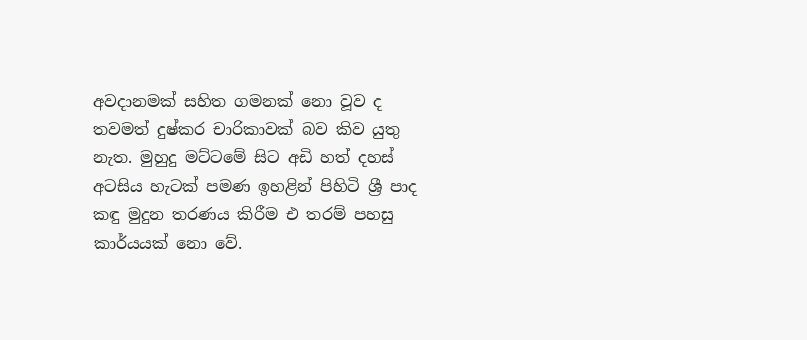අවදානමක් සහිත ගමනක් නො වූව ද තවමත් දුෂ්කර චාරිකාවක් බව කිව යුතු නැත. මුහුදු මට්ටමේ සිට අඩි හත් දහස් අටසිය හැටක් පමණ ඉහළින් පිහිටි ශ්‍රී පාද කඳු මුදුන තරණය කිරීම එ තරම් පහසු කාර්යයක් නො වේ.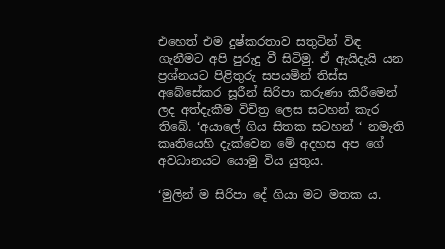එහෙත් එම දුෂ්කරතාව සතුටින් විඳ ගැනීමට අපි පුරුදු වී සිටිමු. ඒ ඇයිදැයි යන ප්‍රශ්නයට පිළිතුරු සපයමින් තිස්ස අබේසේකර සූරීන් සිරිපා කරුණා කිරීමෙන් ලද අත්දැකීම විචිත්‍ර ලෙස සටහන් කැර තිබේ. ‘අයාලේ ගිය සිතක සටහන් ‘ නමැති කෘතියෙහි දැක්වෙන මේ අදහස අප ගේ අවධානයට යොමු විය යුතුය.

‘මුලින් ම සිරිපා දේ ගියා මට මතක ය.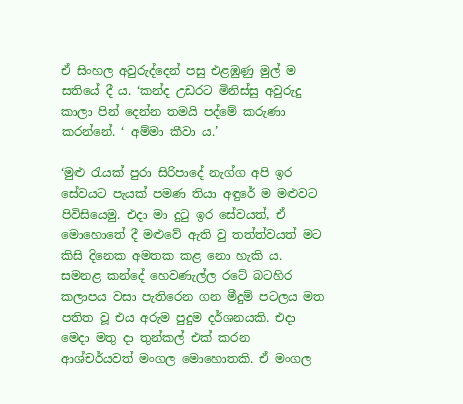ඒ සිංහල අවුරුද්දෙන් පසු එළඹුණු මුල් ම සතියේ දී ය. ‘කන්ද උඩරට මිනිස්සු අවුරුදු කාලා පින් දෙන්න තමයි පද්මේ කරුණා කරන්නේ. ‘ අම්මා කීවා ය.’

‘මුළු රැයක් පුරා සිරිපාදේ නැග්ග අපි ඉර සේවයට පැයක් පමණ තියා අඳුරේ ම මළුවට පිවිසියෙමු. එදා මා දුටු ඉර සේවයත්, ඒ මොහොතේ දී මළුවේ ඇති වු තත්ත්වයත් මට කිසි දිනෙක අමතක කළ නො හැකි ය. සමනළ කන්දේ හෙවණැල්ල රටේ බටහිර කලාපය වසා පැතිරෙන ගන මීදුම් පටලය මත පතිත වූ එය අරුම පුදුම දර්ශනයකි. එදා මෙදා මතු දා තුන්කල් එක් කරන ආශ්චර්යවත් මංගල මොහොතකි. ඒ මංගල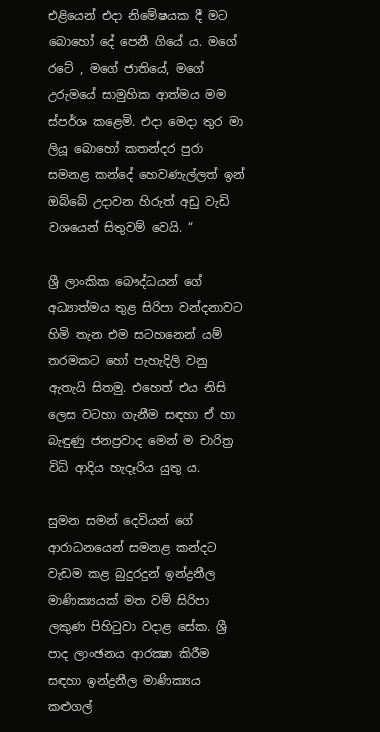එළියෙන් එදා නිමේෂයක දී මට බොහෝ දේ පෙනී ගියේ ය. මගේ රටේ , මගේ ජාතියේ, මගේ උරුමයේ සාමුහික ආත්මය මම ස්පර්ශ කළෙමි. එදා මෙදා තුර මා ලියූ බොහෝ කතන්දර පුරා සමනළ කන්දේ හෙවණැල්ලත් ඉන් ඔබ්බේ උදාවන හිරුත් අඩු වැඩි වශයෙන් සිතුවම් වෙයි. “

ශ්‍රී ලාංකික බෞද්ධයන් ගේ අධ්‍යාත්මය තුළ සිරිපා වන්දනාවට හිමි තැන එම සටහනෙන් යම් තරමකට හෝ පැහැදිලි වනු ඇතැයි සිතමු. එහෙත් එය නිසි ලෙස වටහා ගැනීම සඳහා ඒ හා බැඳුණු ජනප්‍රවාද මෙන් ම චාරිත්‍ර විධි ආදිය හැදෑරිය යුතු ය.

සුමන සමන් දෙවියන් ගේ ආරාධනයෙන් සමනළ කන්දට වැඩම කළ බුදුරදුන් ඉන්ද්‍රනීල මාණික්‍යයක් මත වම් සිරිපා ලකුණ පිහිටුවා වදාළ සේක. ශ්‍රී පාද ලාංඡනය ආරක්‍ෂා කිරීම සඳහා ඉන්ද්‍රනීල මාණික්‍යය කළුගල්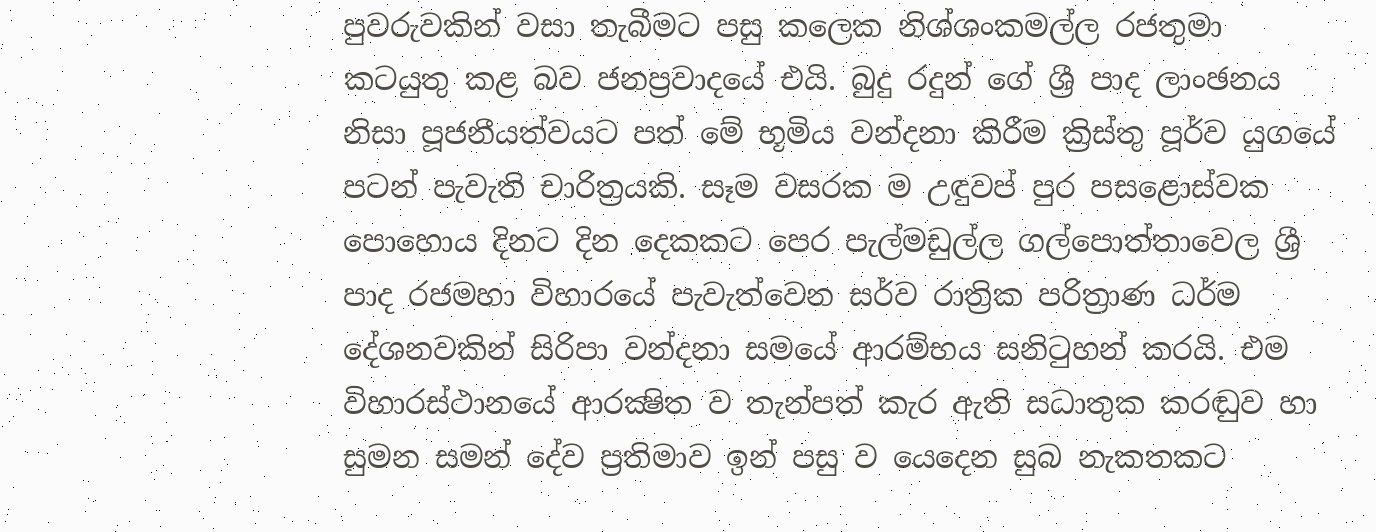පුවරුවකින් වසා තැබීමට පසු කලෙක නිශ්ශංකමල්ල රජතුමා කටයුතු කළ බව ජනප්‍රවාදයේ එයි. බුදු රදුන් ගේ ශ්‍රී පාද ලාංඡනය නිසා පූජනීයත්වයට පත් මේ භූමිය වන්දනා කිරීම ක්‍රිස්තු පූර්ව යුගයේ පටන් පැවැති චාරිත්‍රයකි. සෑම වසරක ම උඳුවප් පුර පසළොස්වක පොහොය දිනට දින දෙකකට පෙර පැල්මඩුල්ල ගල්පොත්තාවෙල ශ්‍රී පාද රජමහා විහාරයේ පැවැත්වෙන සර්ව රාත්‍රික පරිත්‍රාණ ධර්ම දේශනවකින් සිරිපා වන්දනා සමයේ ආරම්භය සනිටුහන් කරයි. එම විහාරස්ථානයේ ආරක්‍ෂිත ව තැන්පත් කැර ඇති සධාතුක කරඬුව හා සුමන සමන් දේව ප්‍රතිමාව ඉන් පසු ව යෙදෙන සුබ නැකතකට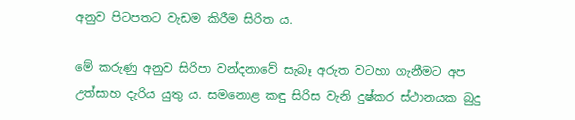අනුව පිටපතට වැඩම කිරීම සිරිත ය.

මේ කරුණු අනුව සිරිපා වන්දනාවේ සැබෑ අරුත වටහා ගැනීමට අප උත්සාහ දැරිය යුතු ය. සමනොළ කඳු සිරිස වැනි දුෂ්කර ස්ථානයක බුදු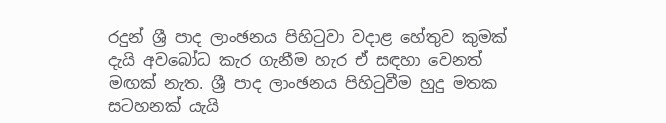රදුන් ශ්‍රී පාද ලාංඡනය පිහිටුවා වදාළ හේතුව කුමක් දැයි අවබෝධ කැර ගැනීම හැර ඒ සඳහා වෙනත් මඟක් නැත. ශ්‍රී පාද ලාංඡනය පිහිටුවීම හුදු මතක සටහනක් යැයි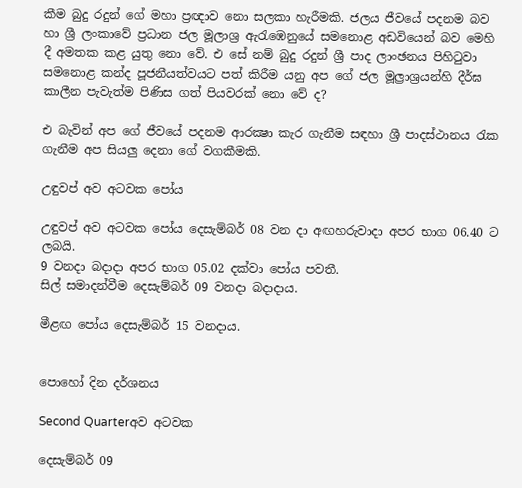කීම බුදු රදුන් ගේ මහා ප්‍රඥාව නො සලකා හැරීමකි. ජලය ජීවයේ පදනම බව හා ශ්‍රී ලංකාවේ ප්‍රධාන ජල මූලාශ්‍ර ඇරැඹෙනුයේ සමනොළ අඩවියෙන් බව මෙහි දී අමතක කළ යුතු නො වේ. එ සේ නම් බුදු රදුන් ශ්‍රී පාද ලාංඡනය පිහිටුවා සමනොළ කන්ද පූජනීයත්වයට පත් කිරීම යනු අප ගේ ජල මූල්‍රාශ්‍රයන්හි දීර්ඝ කාලීන පැවැත්ම පිණිස ගත් පියවරක් නො වේ ද?

එ බැවින් අප ගේ ජීවයේ පදනම ආරක්‍ෂා කැර ගැනීම සඳහා ශ්‍රී පාදස්ථානය රැක ගැනීම අප සියලු දෙනා ගේ වගකීමකි.

උඳුවප් අව අටවක පෝය

උඳුවප් අව අටවක පෝය දෙසැම්බර් 08 වන දා අඟහරුවාදා අපර භාග 06.40 ට ලබයි.
9 වනදා බදාදා අපර භාග 05.02 දක්වා පෝය පවතී.
සිල් සමාදන්වීම දෙසැම්බර් 09 වනදා බදාදාය.

මීළඟ පෝය දෙසැම්බර් 15 වනදාය.


පොහෝ දින දර්ශනය

Second Quarterඅව අටවක

දෙසැම්බර් 09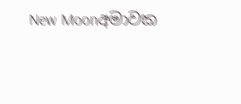New Moonඅමාවක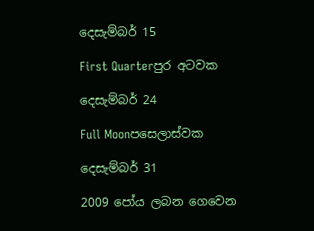දෙසැම්බර් 15

First Quarterපුර අටවක

දෙසැම්බර් 24

Full Moonපසෙලාස්වක

දෙසැම්බර් 31

2009 පෝය ලබන ගෙවෙන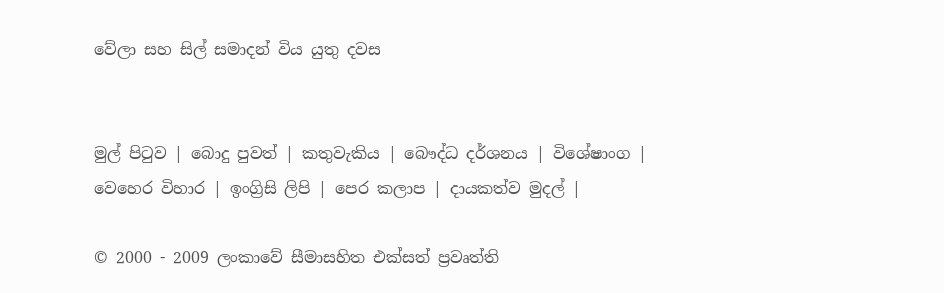වේලා සහ සිල් සමාදන් විය යුතු දවස


මුල් පිටුව | බොදු පුවත් | කතුවැකිය | බෞද්ධ දර්ශනය | විශේෂාංග | වෙහෙර විහාර | ඉංග්‍රිසි ලිපි | පෙර කලාප | දායකත්ව මුදල් |

© 2000 - 2009 ලංකාවේ සීමාසහිත එක්සත් ප්‍රවෘත්ති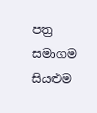පත්‍ර සමාගම
සියළුම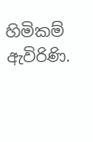හිමිකම් ඇවිරිණි.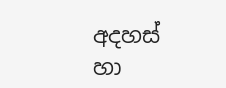අදහස් හා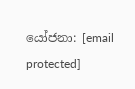යෝජනා: [email protected]